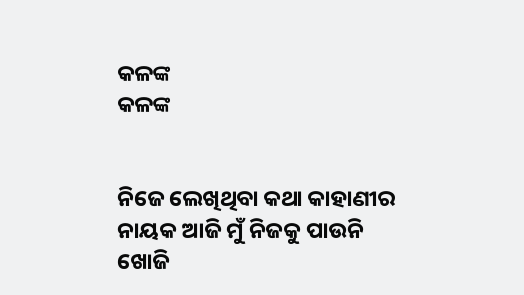କଳଙ୍କ
କଳଙ୍କ


ନିଜେ ଲେଖିଥିବା କଥା କାହାଣୀର
ନାୟକ ଆଜି ମୁଁ ନିଜକୁ ପାଉନି ଖୋଜି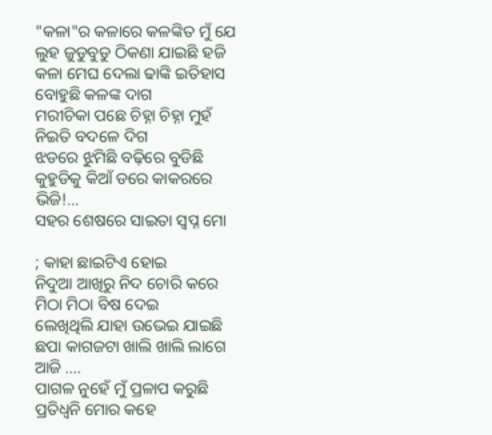"କଳା"ର କଳାରେ କଳଙ୍କିତ ମୁଁ ଯେ
ଲୁହ ଜୁଡୁବୁଡୁ ଠିକଣା ଯାଇଛି ହଜି
କଳା ମେଘ ଦେଲା ଢାଙ୍କି ଇତିହାସ
ବୋହୁଛି କଳଙ୍କ ଦାଗ
ମରୀଚିକା ପଛେ ଚିହ୍ନା ଚିହ୍ନା ମୁହଁ
ନିଇତି ବଦଳେ ଦିଗ
ଝଡରେ ଝୁମିଛି ବଢ଼ିରେ ବୁଡିଛି
କୁହୁଡିକୁ କିଆଁ ଡରେ କାକରରେ ଭିଜି!...
ସହର ଶେଷରେ ସାଇତା ସ୍ୱପ୍ନ ମୋ

; କାହା ଛାଇଟିଏ ହୋଇ
ନିଦୁଆ ଆଖିରୁ ନିଦ ଚୋରି କରେ
ମିଠା ମିଠା ବିଷ ଦେଇ
ଲେଖିଥିଲି ଯାହା ଉଭେଇ ଯାଇଛି
ଛପା କାଗଜଟା ଖାଲି ଖାଲି ଲାଗେ ଆଜି ....
ପାଗଳ ନୁହେଁ ମୁଁ ପ୍ରଳାପ କରୁଛି
ପ୍ରତିଧ୍ୱନି ମୋର କହେ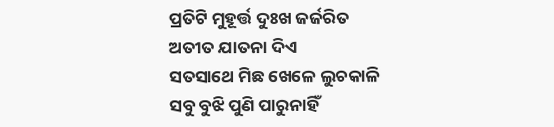ପ୍ରତିଟି ମୁହୂର୍ତ୍ତ ଦୁଃଖ ଜର୍ଜରିତ
ଅତୀତ ଯାତନା ଦିଏ
ସତସାଥେ ମିଛ ଖେଳେ ଲୁଚକାଳି
ସବୁ ବୁଝି ପୁଣି ପାରୁନାହିଁ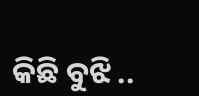କିଛି ବୁଝି ..